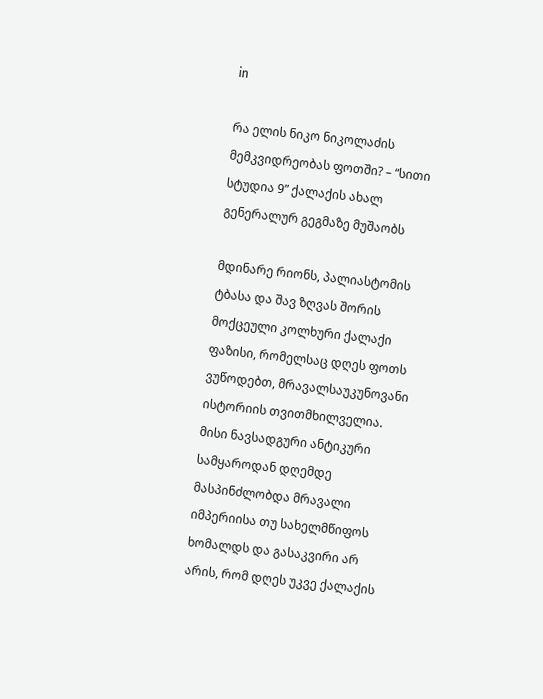in

რა ელის ნიკო ნიკოლაძის მემკვიდრეობას ფოთში? – “სითი სტუდია 9” ქალაქის ახალ გენერალურ გეგმაზე მუშაობს

მდინარე რიონს, პალიასტომის ტბასა და შავ ზღვას შორის მოქცეული კოლხური ქალაქი ფაზისი, რომელსაც დღეს ფოთს ვუწოდებთ, მრავალსაუკუნოვანი ისტორიის თვითმხილველია. მისი ნავსადგური ანტიკური სამყაროდან დღემდე მასპინძლობდა მრავალი იმპერიისა თუ სახელმწიფოს ხომალდს და გასაკვირი არ არის, რომ დღეს უკვე ქალაქის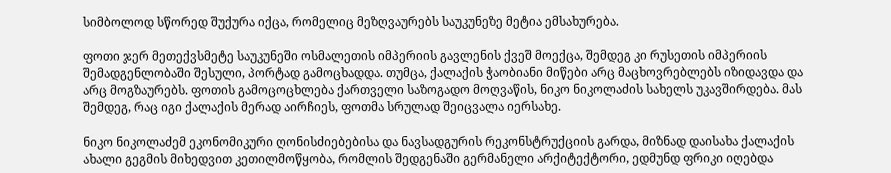სიმბოლოდ სწორედ შუქურა იქცა, რომელიც მეზღვაურებს საუკუნეზე მეტია ემსახურება.

ფოთი ჯერ მეთექვსმეტე საუკუნეში ოსმალეთის იმპერიის გავლენის ქვეშ მოექცა, შემდეგ კი რუსეთის იმპერიის შემადგენლობაში შესული, პორტად გამოცხადდა. თუმცა, ქალაქის ჭაობიანი მიწები არც მაცხოვრებლებს იზიდავდა და არც მოგზაურებს. ფოთის გამოცოცხლება ქართველი საზოგადო მოღვაწის, ნიკო ნიკოლაძის სახელს უკავშირდება. მას შემდეგ, რაც იგი ქალაქის მერად აირჩიეს, ფოთმა სრულად შეიცვალა იერსახე.

ნიკო ნიკოლაძემ ეკონომიკური ღონისძიებებისა და ნავსადგურის რეკონსტრუქციის გარდა, მიზნად დაისახა ქალაქის ახალი გეგმის მიხედვით კეთილმოწყობა, რომლის შედგენაში გერმანელი არქიტექტორი, ედმუნდ ფრიკი იღებდა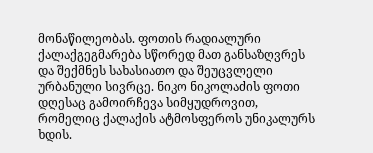მონაწილეობას. ფოთის რადიალური ქალაქგეგმარება სწორედ მათ განსაზღვრეს და შექმნეს სახასიათო და შეუცვლელი ურბანული სივრცე. ნიკო ნიკოლაძის ფოთი დღესაც გამოირჩევა სიმყუდროვით, რომელიც ქალაქის ატმოსფეროს უნიკალურს ხდის.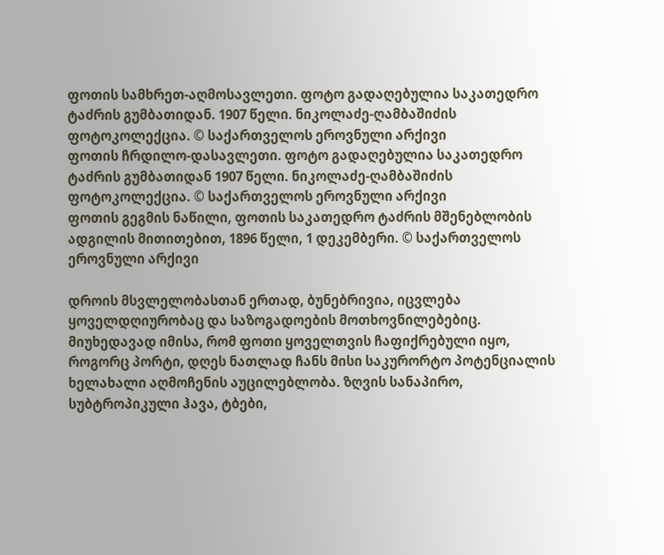ფოთის სამხრეთ-აღმოსავლეთი. ფოტო გადაღებულია საკათედრო ტაძრის გუმბათიდან. 1907 წელი. ნიკოლაძე-ღამბაშიძის ფოტოკოლექცია. © საქართველოს ეროვნული არქივი
ფოთის ჩრდილო-დასავლეთი. ფოტო გადაღებულია საკათედრო ტაძრის გუმბათიდან 1907 წელი. ნიკოლაძე-ღამბაშიძის ფოტოკოლექცია. © საქართველოს ეროვნული არქივი
ფოთის გეგმის ნაწილი, ფოთის საკათედრო ტაძრის მშენებლობის ადგილის მითითებით, 1896 წელი, 1 დეკემბერი. © საქართველოს ეროვნული არქივი

დროის მსვლელობასთან ერთად, ბუნებრივია, იცვლება ყოველდღიურობაც და საზოგადოების მოთხოვნილებებიც. მიუხედავად იმისა, რომ ფოთი ყოველთვის ჩაფიქრებული იყო, როგორც პორტი, დღეს ნათლად ჩანს მისი საკურორტო პოტენციალის ხელახალი აღმოჩენის აუცილებლობა. ზღვის სანაპირო, სუბტროპიკული ჰავა, ტბები,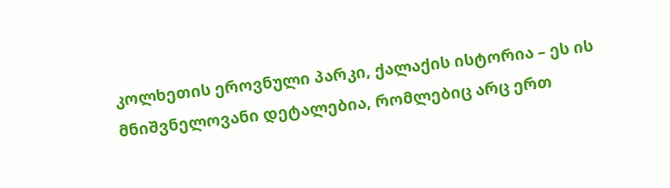კოლხეთის ეროვნული პარკი, ქალაქის ისტორია – ეს ის მნიშვნელოვანი დეტალებია, რომლებიც არც ერთ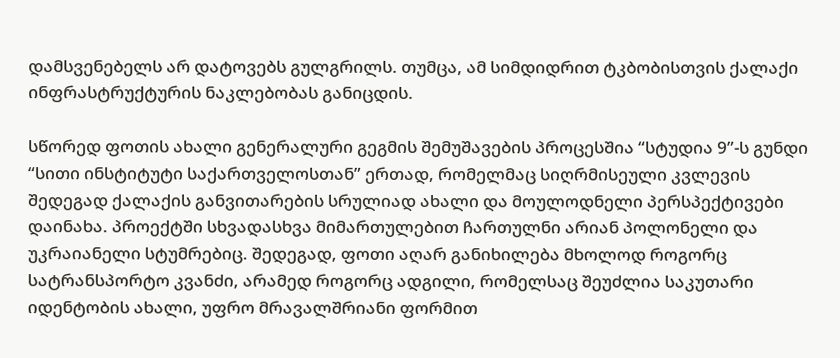დამსვენებელს არ დატოვებს გულგრილს. თუმცა, ამ სიმდიდრით ტკბობისთვის ქალაქი ინფრასტრუქტურის ნაკლებობას განიცდის.

სწორედ ფოთის ახალი გენერალური გეგმის შემუშავების პროცესშია “სტუდია 9”-ს გუნდი “სითი ინსტიტუტი საქართველოსთან” ერთად, რომელმაც სიღრმისეული კვლევის შედეგად ქალაქის განვითარების სრულიად ახალი და მოულოდნელი პერსპექტივები დაინახა. პროექტში სხვადასხვა მიმართულებით ჩართულნი არიან პოლონელი და უკრაიანელი სტუმრებიც. შედეგად, ფოთი აღარ განიხილება მხოლოდ როგორც სატრანსპორტო კვანძი, არამედ როგორც ადგილი, რომელსაც შეუძლია საკუთარი იდენტობის ახალი, უფრო მრავალშრიანი ფორმით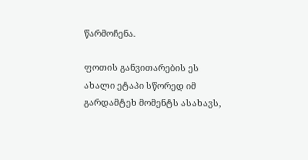წარმოჩენა.

ფოთის განვითარების ეს ახალი ეტაპი სწორედ იმ გარდამტეხ მომენტს ასახავს,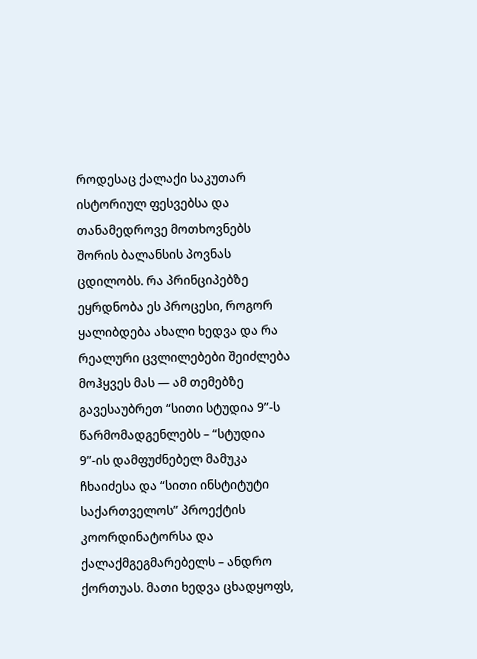როდესაც ქალაქი საკუთარ ისტორიულ ფესვებსა და თანამედროვე მოთხოვნებს შორის ბალანსის პოვნას ცდილობს. რა პრინციპებზე ეყრდნობა ეს პროცესი, როგორ ყალიბდება ახალი ხედვა და რა რეალური ცვლილებები შეიძლება მოჰყვეს მას — ამ თემებზე გავესაუბრეთ “სითი სტუდია 9”-ს წარმომადგენლებს – “სტუდია 9”-ის დამფუძნებელ მამუკა ჩხაიძესა და “სითი ინსტიტუტი საქართველოს” პროექტის კოორდინატორსა და ქალაქმგეგმარებელს – ანდრო ქორთუას. მათი ხედვა ცხადყოფს,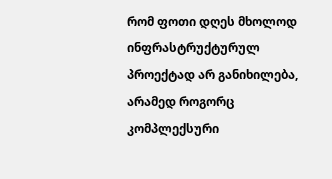რომ ფოთი დღეს მხოლოდ ინფრასტრუქტურულ პროექტად არ განიხილება, არამედ როგორც კომპლექსური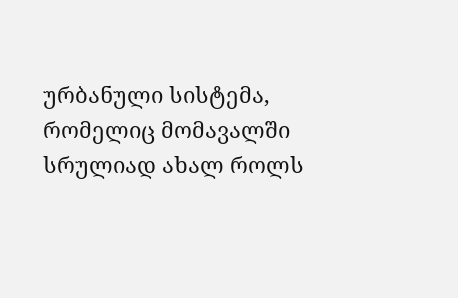ურბანული სისტემა, რომელიც მომავალში სრულიად ახალ როლს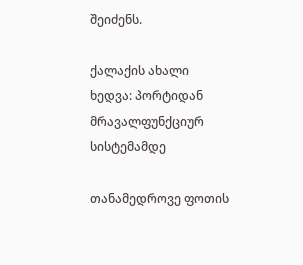შეიძენს.

ქალაქის ახალი ხედვა: პორტიდან მრავალფუნქციურ სისტემამდე

თანამედროვე ფოთის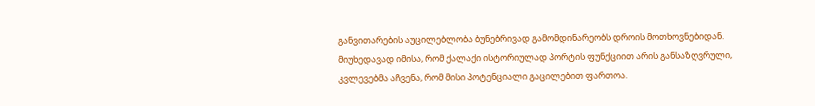განვითარების აუცილებლობა ბუნებრივად გამომდინარეობს დროის მოთხოვნებიდან. მიუხედავად იმისა, რომ ქალაქი ისტორიულად პორტის ფუნქციით არის განსაზღვრული, კვლევებმა აჩვენა, რომ მისი პოტენციალი გაცილებით ფართოა.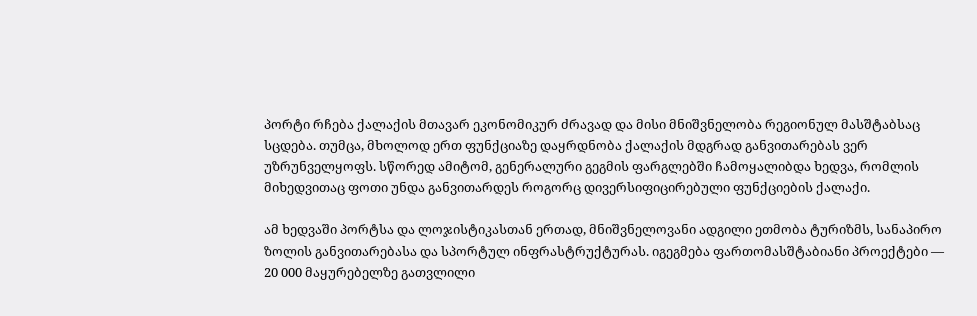პორტი რჩება ქალაქის მთავარ ეკონომიკურ ძრავად და მისი მნიშვნელობა რეგიონულ მასშტაბსაც სცდება. თუმცა, მხოლოდ ერთ ფუნქციაზე დაყრდნობა ქალაქის მდგრად განვითარებას ვერ უზრუნველყოფს. სწორედ ამიტომ, გენერალური გეგმის ფარგლებში ჩამოყალიბდა ხედვა, რომლის მიხედვითაც ფოთი უნდა განვითარდეს როგორც დივერსიფიცირებული ფუნქციების ქალაქი.

ამ ხედვაში პორტსა და ლოჯისტიკასთან ერთად, მნიშვნელოვანი ადგილი ეთმობა ტურიზმს, სანაპირო ზოლის განვითარებასა და სპორტულ ინფრასტრუქტურას. იგეგმება ფართომასშტაბიანი პროექტები — 20 000 მაყურებელზე გათვლილი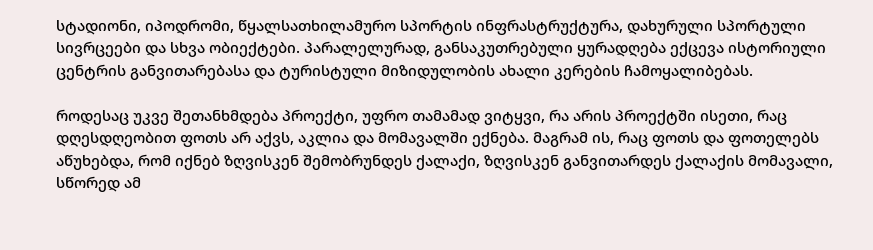სტადიონი, იპოდრომი, წყალსათხილამურო სპორტის ინფრასტრუქტურა, დახურული სპორტული სივრცეები და სხვა ობიექტები. პარალელურად, განსაკუთრებული ყურადღება ექცევა ისტორიული ცენტრის განვითარებასა და ტურისტული მიზიდულობის ახალი კერების ჩამოყალიბებას.

როდესაც უკვე შეთანხმდება პროექტი, უფრო თამამად ვიტყვი, რა არის პროექტში ისეთი, რაც დღესდღეობით ფოთს არ აქვს, აკლია და მომავალში ექნება. მაგრამ ის, რაც ფოთს და ფოთელებს აწუხებდა, რომ იქნებ ზღვისკენ შემობრუნდეს ქალაქი, ზღვისკენ განვითარდეს ქალაქის მომავალი, სწორედ ამ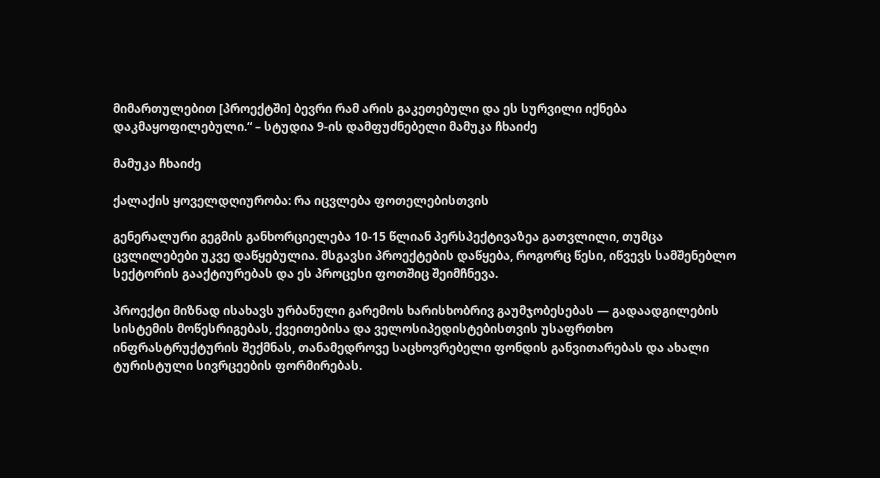მიმართულებით [პროექტში] ბევრი რამ არის გაკეთებული და ეს სურვილი იქნება დაკმაყოფილებული.“ – სტუდია 9-ის დამფუძნებელი მამუკა ჩხაიძე

მამუკა ჩხაიძე

ქალაქის ყოველდღიურობა: რა იცვლება ფოთელებისთვის

გენერალური გეგმის განხორციელება 10-15 წლიან პერსპექტივაზეა გათვლილი, თუმცა ცვლილებები უკვე დაწყებულია. მსგავსი პროექტების დაწყება, როგორც წესი, იწვევს სამშენებლო სექტორის გააქტიურებას და ეს პროცესი ფოთშიც შეიმჩნევა.

პროექტი მიზნად ისახავს ურბანული გარემოს ხარისხობრივ გაუმჯობესებას — გადაადგილების სისტემის მოწესრიგებას, ქვეითებისა და ველოსიპედისტებისთვის უსაფრთხო ინფრასტრუქტურის შექმნას, თანამედროვე საცხოვრებელი ფონდის განვითარებას და ახალი ტურისტული სივრცეების ფორმირებას.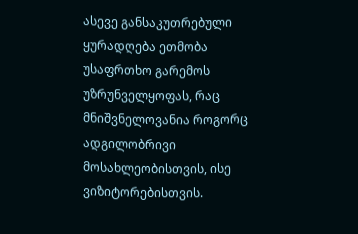ასევე განსაკუთრებული ყურადღება ეთმობა უსაფრთხო გარემოს უზრუნველყოფას, რაც მნიშვნელოვანია როგორც ადგილობრივი მოსახლეობისთვის, ისე ვიზიტორებისთვის.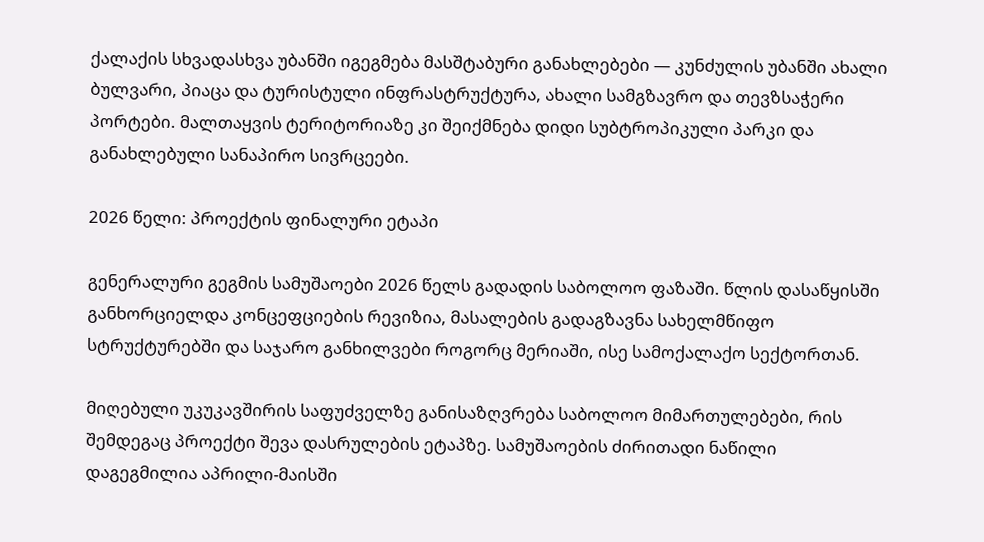ქალაქის სხვადასხვა უბანში იგეგმება მასშტაბური განახლებები — კუნძულის უბანში ახალი ბულვარი, პიაცა და ტურისტული ინფრასტრუქტურა, ახალი სამგზავრო და თევზსაჭერი პორტები. მალთაყვის ტერიტორიაზე კი შეიქმნება დიდი სუბტროპიკული პარკი და განახლებული სანაპირო სივრცეები.

2026 წელი: პროექტის ფინალური ეტაპი

გენერალური გეგმის სამუშაოები 2026 წელს გადადის საბოლოო ფაზაში. წლის დასაწყისში განხორციელდა კონცეფციების რევიზია, მასალების გადაგზავნა სახელმწიფო სტრუქტურებში და საჯარო განხილვები როგორც მერიაში, ისე სამოქალაქო სექტორთან.

მიღებული უკუკავშირის საფუძველზე განისაზღვრება საბოლოო მიმართულებები, რის შემდეგაც პროექტი შევა დასრულების ეტაპზე. სამუშაოების ძირითადი ნაწილი დაგეგმილია აპრილი-მაისში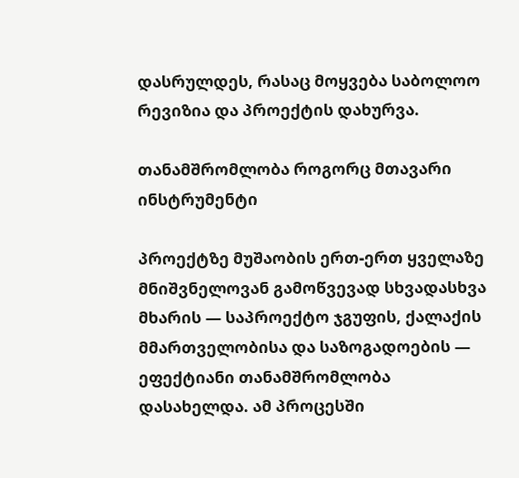დასრულდეს, რასაც მოყვება საბოლოო რევიზია და პროექტის დახურვა.

თანამშრომლობა როგორც მთავარი ინსტრუმენტი

პროექტზე მუშაობის ერთ-ერთ ყველაზე მნიშვნელოვან გამოწვევად სხვადასხვა მხარის — საპროექტო ჯგუფის, ქალაქის მმართველობისა და საზოგადოების — ეფექტიანი თანამშრომლობა დასახელდა. ამ პროცესში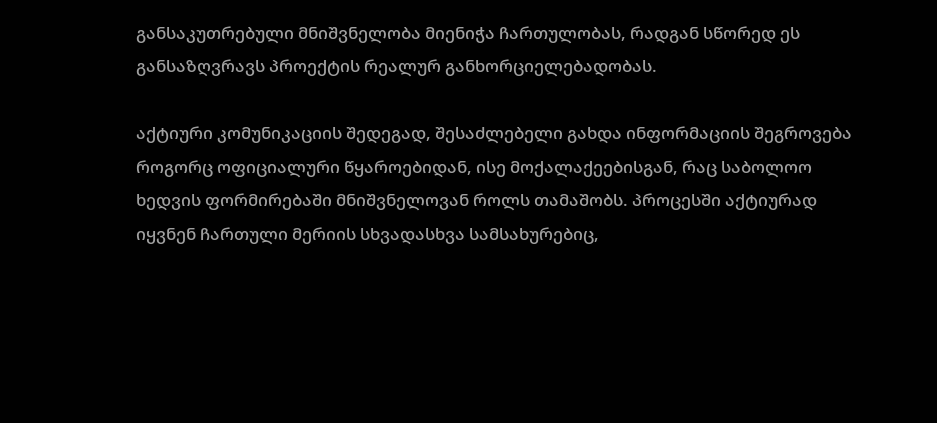განსაკუთრებული მნიშვნელობა მიენიჭა ჩართულობას, რადგან სწორედ ეს განსაზღვრავს პროექტის რეალურ განხორციელებადობას.

აქტიური კომუნიკაციის შედეგად, შესაძლებელი გახდა ინფორმაციის შეგროვება როგორც ოფიციალური წყაროებიდან, ისე მოქალაქეებისგან, რაც საბოლოო ხედვის ფორმირებაში მნიშვნელოვან როლს თამაშობს. პროცესში აქტიურად იყვნენ ჩართული მერიის სხვადასხვა სამსახურებიც,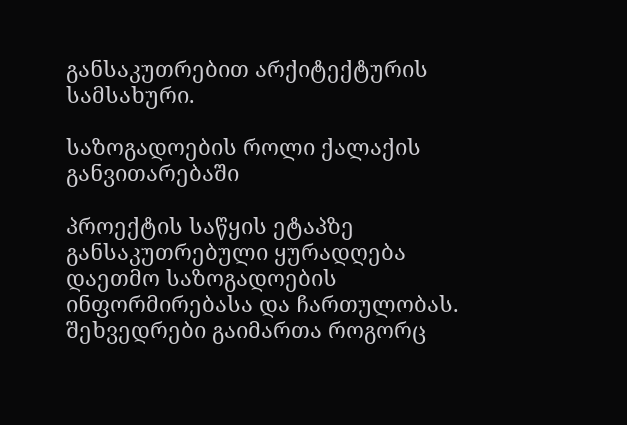განსაკუთრებით არქიტექტურის სამსახური.

საზოგადოების როლი ქალაქის განვითარებაში

პროექტის საწყის ეტაპზე განსაკუთრებული ყურადღება დაეთმო საზოგადოების ინფორმირებასა და ჩართულობას. შეხვედრები გაიმართა როგორც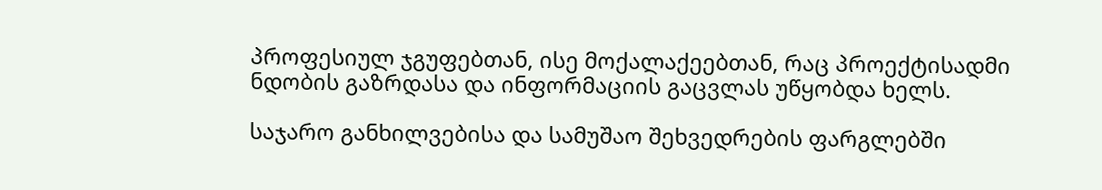პროფესიულ ჯგუფებთან, ისე მოქალაქეებთან, რაც პროექტისადმი ნდობის გაზრდასა და ინფორმაციის გაცვლას უწყობდა ხელს.

საჯარო განხილვებისა და სამუშაო შეხვედრების ფარგლებში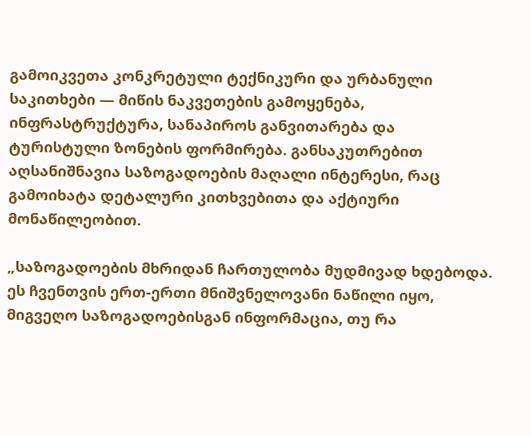გამოიკვეთა კონკრეტული ტექნიკური და ურბანული საკითხები — მიწის ნაკვეთების გამოყენება, ინფრასტრუქტურა, სანაპიროს განვითარება და ტურისტული ზონების ფორმირება. განსაკუთრებით აღსანიშნავია საზოგადოების მაღალი ინტერესი, რაც გამოიხატა დეტალური კითხვებითა და აქტიური მონაწილეობით.

„საზოგადოების მხრიდან ჩართულობა მუდმივად ხდებოდა. ეს ჩვენთვის ერთ-ერთი მნიშვნელოვანი ნაწილი იყო, მიგვეღო საზოგადოებისგან ინფორმაცია, თუ რა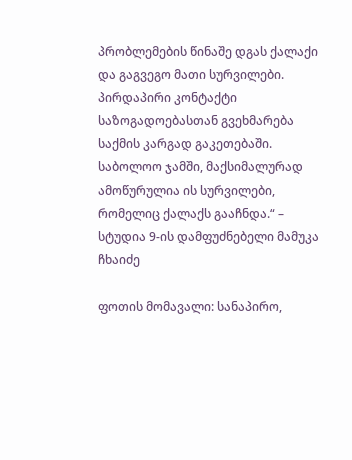პრობლემების წინაშე დგას ქალაქი და გაგვეგო მათი სურვილები. პირდაპირი კონტაქტი საზოგადოებასთან გვეხმარება საქმის კარგად გაკეთებაში. საბოლოო ჯამში, მაქსიმალურად ამოწურულია ის სურვილები, რომელიც ქალაქს გააჩნდა.“ – სტუდია 9-ის დამფუძნებელი მამუკა ჩხაიძე

ფოთის მომავალი: სანაპირო,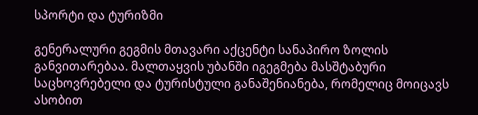სპორტი და ტურიზმი

გენერალური გეგმის მთავარი აქცენტი სანაპირო ზოლის განვითარებაა. მალთაყვის უბანში იგეგმება მასშტაბური საცხოვრებელი და ტურისტული განაშენიანება, რომელიც მოიცავს ასობით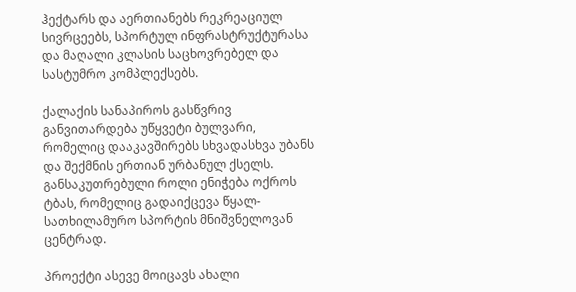ჰექტარს და აერთიანებს რეკრეაციულ სივრცეებს, სპორტულ ინფრასტრუქტურასა და მაღალი კლასის საცხოვრებელ და სასტუმრო კომპლექსებს.

ქალაქის სანაპიროს გასწვრივ განვითარდება უწყვეტი ბულვარი, რომელიც დააკავშირებს სხვადასხვა უბანს და შექმნის ერთიან ურბანულ ქსელს. განსაკუთრებული როლი ენიჭება ოქროს ტბას, რომელიც გადაიქცევა წყალ-სათხილამურო სპორტის მნიშვნელოვან ცენტრად.

პროექტი ასევე მოიცავს ახალი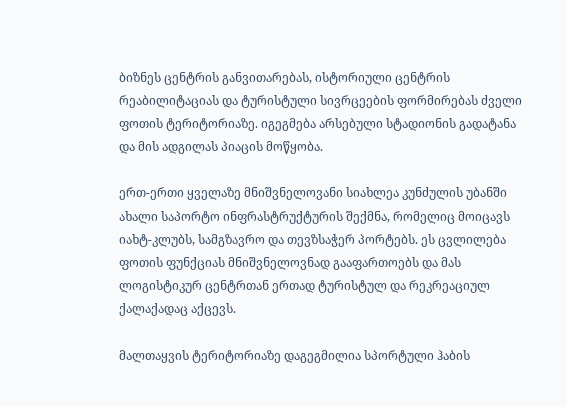ბიზნეს ცენტრის განვითარებას, ისტორიული ცენტრის რეაბილიტაციას და ტურისტული სივრცეების ფორმირებას ძველი ფოთის ტერიტორიაზე. იგეგმება არსებული სტადიონის გადატანა და მის ადგილას პიაცის მოწყობა.

ერთ-ერთი ყველაზე მნიშვნელოვანი სიახლეა კუნძულის უბანში ახალი საპორტო ინფრასტრუქტურის შექმნა, რომელიც მოიცავს იახტ-კლუბს, სამგზავრო და თევზსაჭერ პორტებს. ეს ცვლილება ფოთის ფუნქციას მნიშვნელოვნად გააფართოებს და მას ლოგისტიკურ ცენტრთან ერთად ტურისტულ და რეკრეაციულ ქალაქადაც აქცევს.

მალთაყვის ტერიტორიაზე დაგეგმილია სპორტული ჰაბის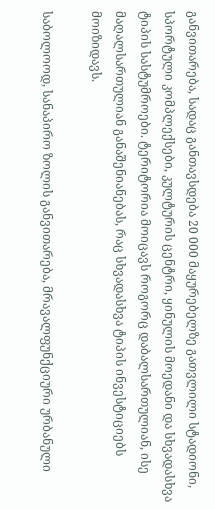განვითარება, სადაც განთავსდება 20 000 მაყურებელზე გათვლილი სტადიონი, სპორტული კომპლექსები, კულტურის ცენტრი, ყინულის მოედანი და სხვადასხვა ტიპის სასტუმროები. ტერიტორია მოიცავს როგორც დაბალსართულიან, ისე მაღალსართულიან განაშენიანებას, რაც სხვადასხვა ტიპის ინვესტიციებს მოიზიდავს.

საბოლოოდ, სანაპირო ზოლის განვითარება, მრავალფუნქციური ურბანული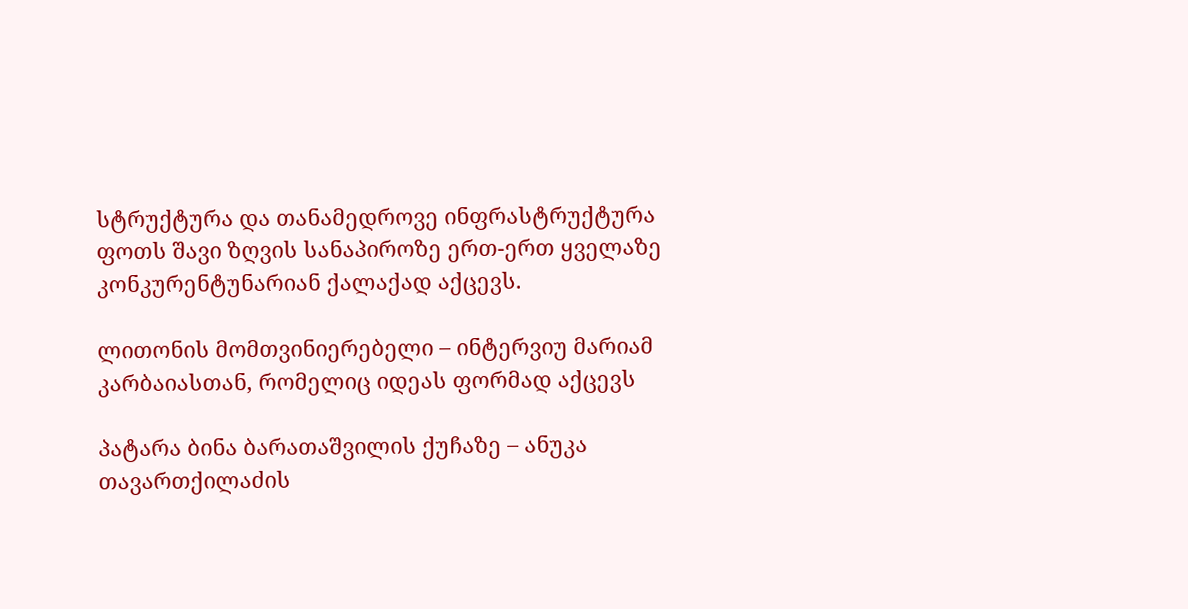სტრუქტურა და თანამედროვე ინფრასტრუქტურა ფოთს შავი ზღვის სანაპიროზე ერთ-ერთ ყველაზე კონკურენტუნარიან ქალაქად აქცევს.

ლითონის მომთვინიერებელი – ინტერვიუ მარიამ კარბაიასთან, რომელიც იდეას ფორმად აქცევს

პატარა ბინა ბარათაშვილის ქუჩაზე – ანუკა თავართქილაძის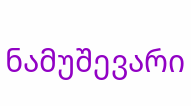ნამუშევარი